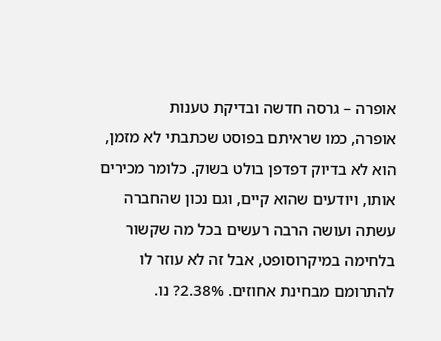אופרה – גרסה חדשה ובדיקת טענות
אופרה, כמו שראיתם בפוסט שכתבתי לא מזמן, הוא לא בדיוק דפדפן בולט בשוק. כלומר מכירים אותו, ויודעים שהוא קיים, וגם נכון שהחברה עשתה ועושה הרבה רעשים בכל מה שקשור בלחימה במיקרוסופט, אבל זה לא עוזר לו להתרומם מבחינת אחוזים. 2.38%? נו.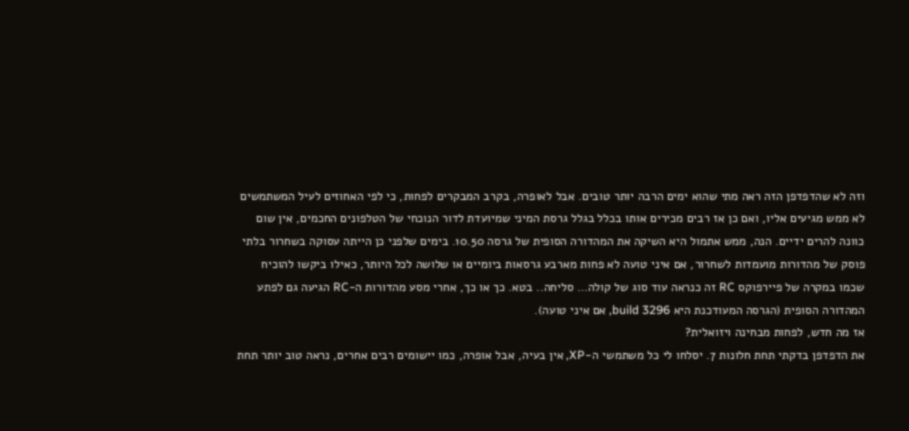וזה לא שהדפדפן הזה ראה מתי שהוא ימים הרבה יותר טובים. אבל לאופרה, בקרב המבקרים לפחות, כי לפי האחוזים לעיל המשתמשים לא ממש מגיעים אליו, ואם כן אז רבים מכירים אותו בכלל בגלל גרסת המיני שמיועדת לדור הנוכחי של הטלפונים החכמים, אין שום כוונה להרים ידיים. הנה, ממש אתמול היא השיקה את המהדורה הסופית של גרסה 10.50. בימים שלפני כן הייתה עסוקה בשחרור בלתי פוסק של מהדורות מועמדות לשחרור, אם איני טועה לא פחות מארבע גרסאות ביומיים או שלושה לכל היותר, כאילו ביקשו להוכיח שכמו במקרה של פיירפוקס RC זה כנראה עוד סוג של קולה… סליחה.. בטא. כך או כך, אחרי מסע מהדורות ה-RC הגיעה גם לפתע המהדורה הסופית (הגרסה המעודכנת היא build 3296, אם איני טועה).
אז מה חדש, לפחות מבחינה ויזואלית?
את הדפדפן בדקתי תחת חלונות 7. יסלחו לי כל משתמשי ה-XP, אין בעיה, אבל אופרה, כמו יישומים רבים אחרים, נראה טוב יותר תחת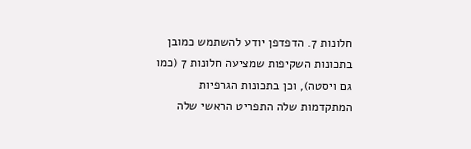חלונות 7. הדפדפן יודע להשתמש כמובן בתכונות השקיפות שמציעה חלונות 7 (כמו גם ויסטה), וכן בתכונות הגרפיות המתקדמות שלה התפריט הראשי שלה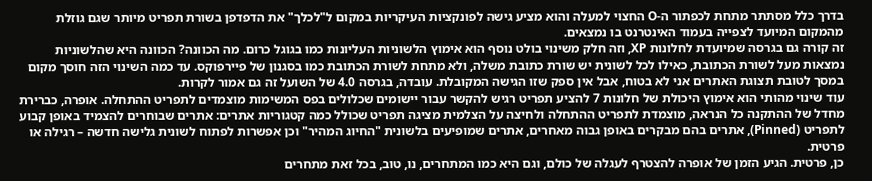בדרך כלל מסתתר מתחת לכפתור ה-O החצוי למעלה והוא מציע גישה לפונקציות העיקריות במקום ל"לכלך" את הדפדפן בשורת תפריט מיותר שגם גוזלת מהמקום המיועד לצפייה בעמוד האינטרנט בו נמצאים.
זה קורה גם בגרסה שמיועדת לחלונות XP, וזה חלק משינוי בולט נוסף הוא אימוץ הלשוניות העליונות כמו בגוגל כרום. מה הכוונה? הכוונה היא שהלשוניות נמצאות מעל לשורת הכתובת, כאילו לכל לשונית יש שורת כתובת משלה, ולא מתחת לשורת הכתובת כמו בסגנון של פיירפוקס. עד כמה השינוי הזה חוסך מקום במסך לטובת תצוגת האתרים אני לא בטוח, אבל אין ספק שזו הגישה המקובלת. עובדה, בגרסה 4.0 של השועל זה גם אמור לקרות.
עוד שינוי מהותי הוא אימוץ היכולת של חלונות 7 להציע תפריט רגיש להקשר עבור יישומים שכלולים בפס המשימות מוצמדים לתפריט ההתחלה. אופרה, כברירת מחדל של ההתקנה כל הנראה, מוצמדת לתפריט ההתחלה ולחיצה על הצלמית מציגה תפריט שכולל כמה קטגוריות אתרים: אתרים שבוחרים להצמיד באופן קבוע לתפריט (Pinned), אתרים בהם מבקרים באופן גבוה מאחרים, אתרים שמופיעים בלשונית "החיוג המהיר" וכן אפשרות לפתוח לשונית גלישה חדשה – רגילה או פרטית.
כן, פרטית. הגיע הזמן של אופרה להצטרף לעגלה של כולם, וגם היא כמו המתחרים, נו, טוב, בכל זאת מתחרים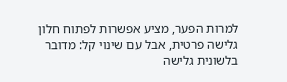למרות הפער, מציע אפשרות לפתוח חלון גלישה פרטית, אבל עם שינוי קל: מדובר בלשונית גלישה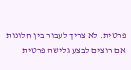פרטית. לא צריך לעבור בין חלונות אם רוצים לבצע גלישה פרטית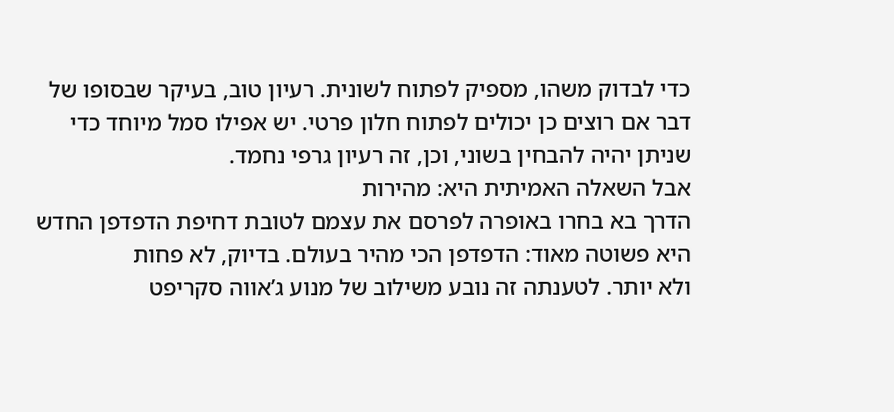כדי לבדוק משהו, מספיק לפתוח לשונית. רעיון טוב, בעיקר שבסופו של דבר אם רוצים כן יכולים לפתוח חלון פרטי. יש אפילו סמל מיוחד כדי שניתן יהיה להבחין בשוני, וכן, זה רעיון גרפי נחמד.
אבל השאלה האמיתית היא: מהירות
הדרך בא בחרו באופרה לפרסם את עצמם לטובת דחיפת הדפדפן החדש היא פשוטה מאוד: הדפדפן הכי מהיר בעולם. בדיוק, לא פחות
ולא יותר. לטענתה זה נובע משילוב של מנוע ג’אווה סקריפט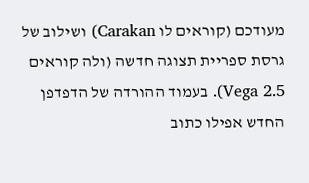מעודכם (קוראים לו Carakan) ושילוב של גרסת ספריית תצוגה חדשה (ולה קוראים Vega 2.5). בעמוד ההורדה של הדפדפן החדש אפילו כתוב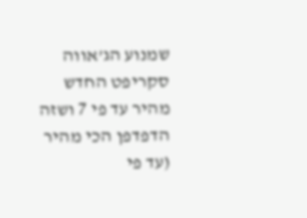שמנוע הג’אווה סקריפט החדש מהיר עד פי 7 ושזה הדפדפן הכי מהיר (עד פי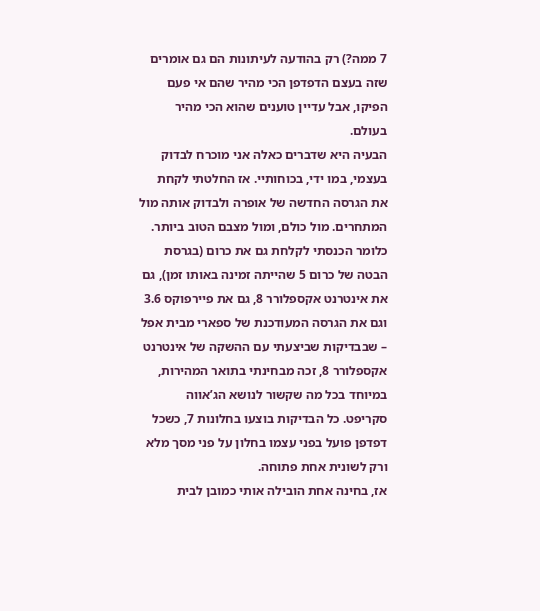7 ממה?) רק בהודעה לעיתונות הם גם אומרים שזה בעצם הדפדפן הכי מהיר שהם אי פעם הפיקו, אבל עדיין טוענים שהוא הכי מהיר בעולם.
הבעיה היא שדברים כאלה אני מוכרח לבדוק בעצמי, במו ידי, בכוחותיי. אז החלטתי לקחת את הגרסה החדשה של אופרה ולבדוק אותה מול המתחרים. מול כולם, ומול מצבם הטוב ביותר. כלומר הכנסתי לקלחת גם את כרום (בגרסת הבטה של כרום 5 שהייתה זמינה באותו זמן), גם את אינטרנט אקספלורר 8, גם את פיירפוקס 3.6 וגם את הגרסה המעודכנת של ספארי מבית אפל – שבבדיקות שביצעתי עם ההשקה של אינטרנט אקספלורר 8, זכה מבחינתי בתואר המהירות, במיוחד בכל מה שקשור לנושא הג’אווה סקריפט. כל הבדיקות בוצעו בחלונות 7, כשכל דפדפן פועל בפני עצמו בחלון על פני מסך מלא ורק לשונית אחת פתוחה.
אז, בחינה אחת הובילה אותי כמובן לבית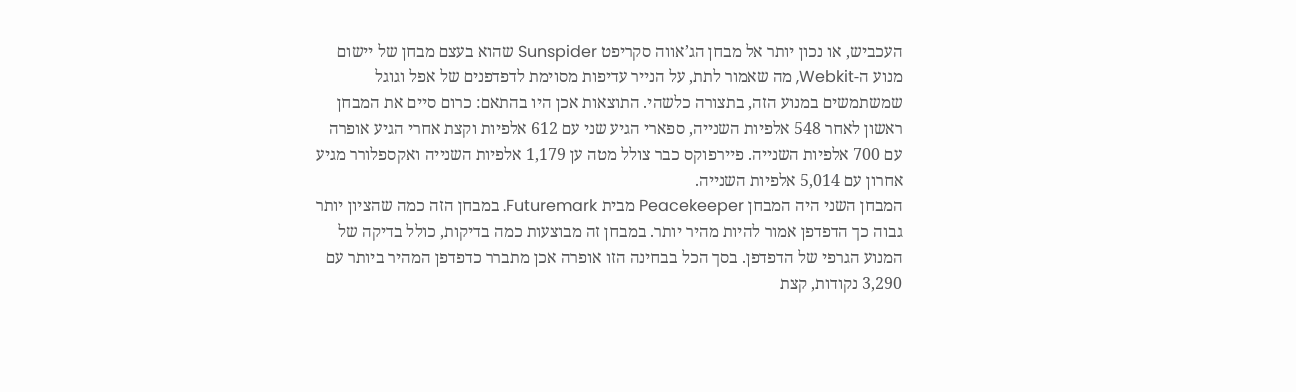העכביש, או נכון יותר אל מבחן הג’אווה סקריפט Sunspider שהוא בעצם מבחן של יישום מנוע ה-Webkit, מה שאמור לתת, על הנייר עדיפות מסוימת לדפדפנים של אפל וגוגל שמשתמשים במנוע הזה, בתצורה כלשהי. התוצאות אכן היו בהתאם: כרום סיים את המבחן ראשון לאחר 548 אלפיות השנייה, ספארי הגיע שני עם 612 אלפיות וקצת אחרי הגיע אופרה עם 700 אלפיות השנייה. פיירפוקס כבר צולל מטה ען 1,179 אלפיות השנייה ואקספלורר מגיע אחרון עם 5,014 אלפיות השנייה.
המבחן השני היה המבחן Peacekeeper מבית Futuremark. במבחן הזה כמה שהציון יותר גבוה כך הדפדפן אמור להיות מהיר יותר. במבחן זה מבוצעות כמה בדיקות, כולל בדיקה של המנוע הגרפי של הדפדפן. בסך הכל בבחינה הזו אופרה אכן מתברר כדפדפן המהיר ביותר עם 3,290 נקודות, קצת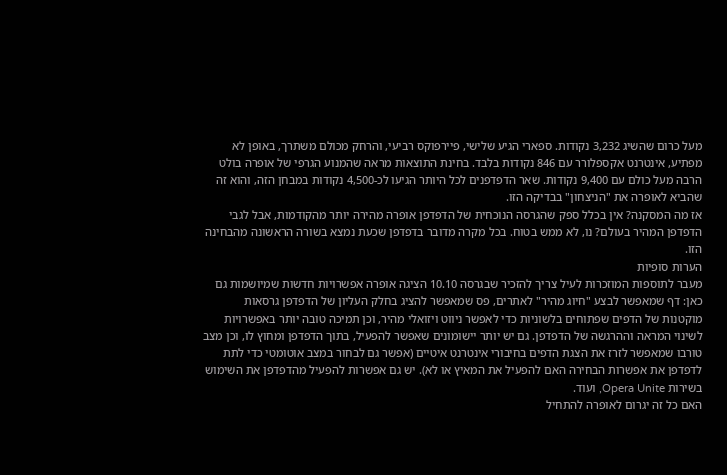מעל כרום שהשיג 3,232 נקודות. ספארי הגיע שלישי, פיירפוקס רביעי, והרחק מכולם משתרך, באופן לא מפתיע, אינטרנט אקספלורר עם 846 נקודות בלבד. בחינת התוצאות מראה שהמנוע הגרפי של אופרה בולט הרבה מעל כולם עם 9,400 נקודות. שאר הדפדפנים לכל היותר הגיעו לכ-4,500 נקודות במבחן הזה, והוא זה שהביא לאופרה את "הניצחון" בבדיקה הזו.
אז מה המסקנה? אין בכלל ספק שהגרסה הנוכחית של הדפדפן אופרה מהירה יותר מהקודמות, אבל לגבי הדפדפן המהיר בעולם? נו, לא ממש בטוח. בכל מקרה מדובר בדפדפן שכעת נמצא בשורה הראשונה מהבחינה הזו.
הערות סופיות
מעבר לתוספות המוזכרות לעיל צריך להזכיר שבגרסה 10.10 הציגה אופרה אפשרויות חדשות שמיושמות גם כאן: דף שמאפשר לבצע "חיוג מהיר" לאתרים, פס שמאפשר להציג בחלק העליון של הדפדפן גרסאות מוקטנות של הדפים שפתוחים בלשוניות כדי לאפשר ניווט ויזואלי מהיר, וכן תמיכה טובה יותר באפשרויות לשינוי המראה וההרגשה של הדפדפן. גם יש יותר יישומונים שאפשר להפעיל, בתוך הדפדפן ומחוץ לו, וכן מצב טורבו שמאפשר לזרז את הצגת הדפים בחיבורי אינטרנט איטיים (אפשר גם לבחור במצב אוטומטי כדי לתת לדפדפן את אפשרות הבחירה האם להפעיל את המאיץ או לא). יש גם אפשרות להפעיל מהדפדפן את השימוש בשירות Opera Unite, ועוד.
האם כל זה יגרום לאופרה להתחיל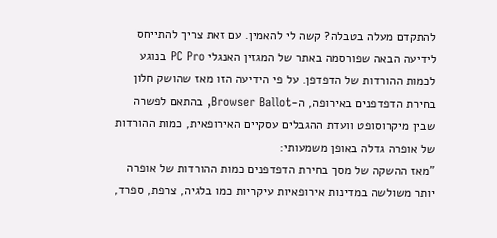להתקדם מעלה בטבלה? קשה לי להאמין. עם זאת צריך להתייחס לידיעה הבאה שפורסמה באתר של המגזין האנגלי PC Pro בנוגע לכמות ההורדות של הדפדפן. על פי הידיעה הזו מאז שהושק חלון בחירת הדפדפנים באירופה, ה-Browser Ballot, בהתאם לפשרה שבין מיקרוסופט וועדת ההגבלים עסקיים האירופאית, כמות ההורדות של אופרה גדלה באופן משמעותי:
"מאז ההשקה של מסך בחירת הדפדפנים כמות ההורדות של אופרה יותר משולשה במדינות אירופאיות עיקריות כמו בלגיה, צרפת, ספרד,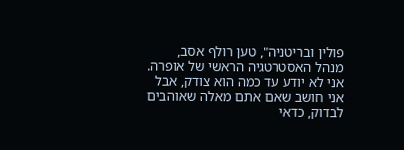פולין ובריטניה", טען רולף אסב, מנהל האסטרטגיה הראשי של אופרה.
אני לא יודע עד כמה הוא צודק, אבל אני חושב שאם אתם מאלה שאוהבים לבדוק, כדאי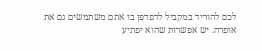לכם להוריד במקביל לדפדפן בו אתם משתמשים גם את אופרה. יש אפשרות שהוא יפתיע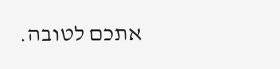אתכם לטובה.